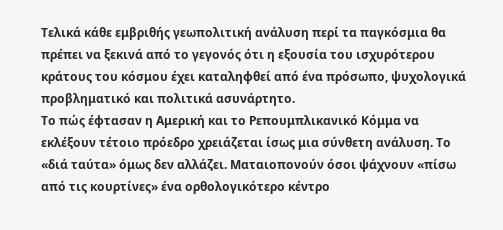Τελικά κάθε εμβριθής γεωπολιτική ανάλυση περί τα παγκόσμια θα πρέπει να ξεκινά από το γεγονός ότι η εξουσία του ισχυρότερου κράτους του κόσμου έχει καταληφθεί από ένα πρόσωπο, ψυχολογικά προβληματικό και πολιτικά ασυνάρτητο.
Το πώς έφτασαν η Αμερική και το Ρεπουμπλικανικό Κόμμα να εκλέξουν τέτοιο πρόεδρο χρειάζεται ίσως μια σύνθετη ανάλυση. Το «διά ταύτα» όμως δεν αλλάζει. Ματαιοπονούν όσοι ψάχνουν «πίσω από τις κουρτίνες» ένα ορθολογικότερο κέντρο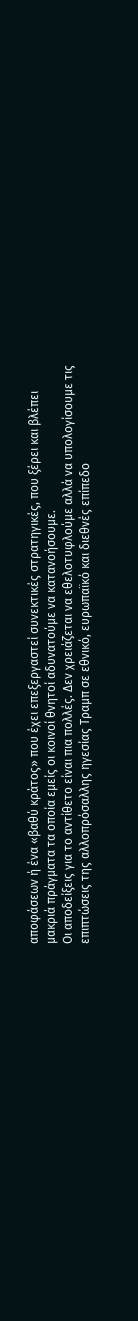αποφάσεων ή ένα «βαθύ κράτος» που έχει επεξεργαστεί συνεκτικές στρατηγικές, που ξέρει και βλέπει μακριά πράγματα τα οποία εμείς οι κοινοί θνητοί αδυνατούμε να κατανοήσουμε.
Οι αποδείξεις για το αντίθετο είναι πια πολλές. Δεν χρειάζεται να εθελοτυφλούμε αλλά να υπολογίσουμε τις επιπτώσεις της αλλοπρόσαλλης ηγεσίας Τραμπ σε εθνικό, ευρωπαϊκό και διεθνές επίπεδο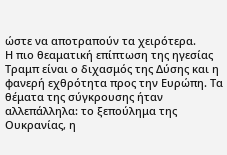ώστε να αποτραπούν τα χειρότερα.
Η πιο θεαματική επίπτωση της ηγεσίας Τραμπ είναι ο διχασμός της Δύσης και η φανερή εχθρότητα προς την Ευρώπη. Τα θέματα της σύγκρουσης ήταν αλλεπάλληλα: το ξεπούλημα της Ουκρανίας, η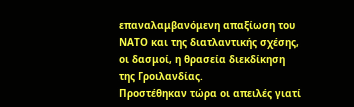επαναλαμβανόμενη απαξίωση του ΝΑΤΟ και της διατλαντικής σχέσης, οι δασμοί, η θρασεία διεκδίκηση της Γροιλανδίας.
Προστέθηκαν τώρα οι απειλές γιατί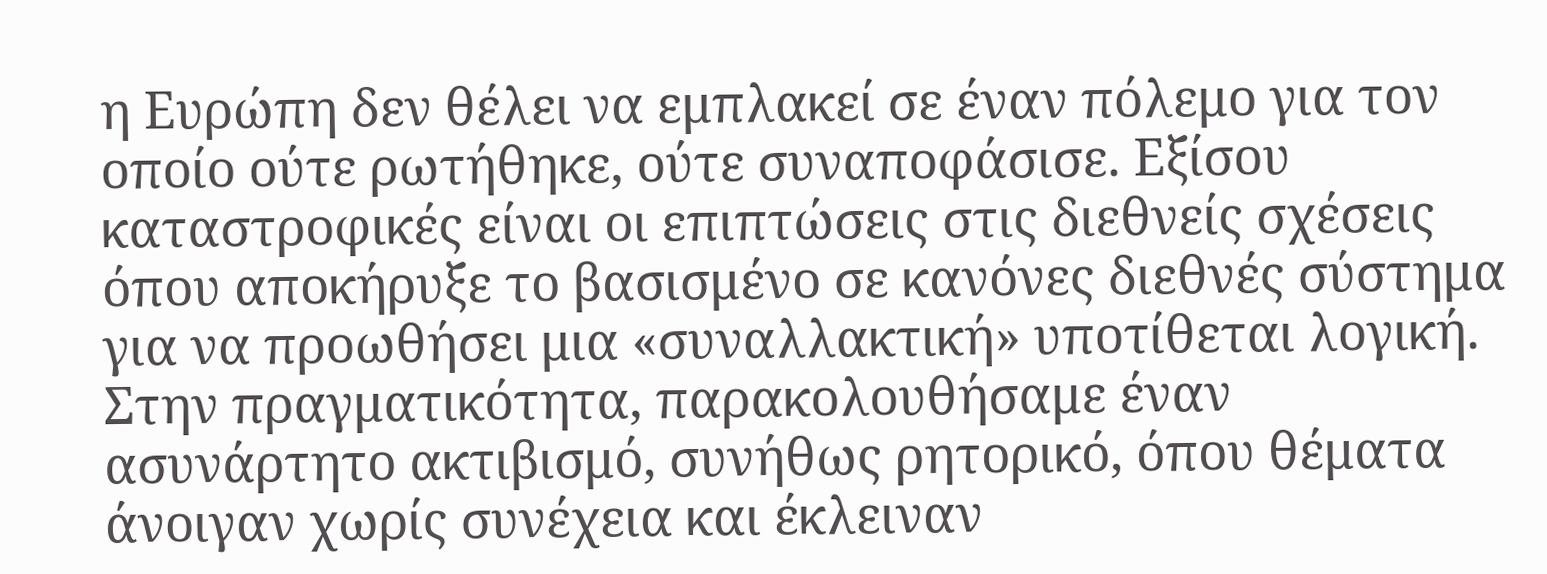η Ευρώπη δεν θέλει να εμπλακεί σε έναν πόλεμο για τον οποίο ούτε ρωτήθηκε, ούτε συναποφάσισε. Εξίσου καταστροφικές είναι οι επιπτώσεις στις διεθνείς σχέσεις όπου αποκήρυξε το βασισμένο σε κανόνες διεθνές σύστημα για να προωθήσει μια «συναλλακτική» υποτίθεται λογική. Στην πραγματικότητα, παρακολουθήσαμε έναν ασυνάρτητο ακτιβισμό, συνήθως ρητορικό, όπου θέματα άνοιγαν χωρίς συνέχεια και έκλειναν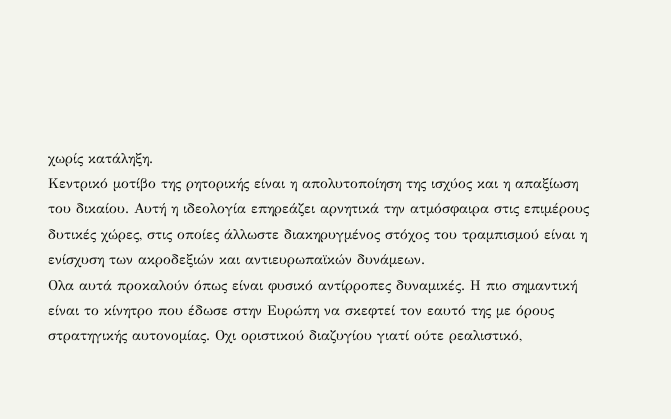χωρίς κατάληξη.
Κεντρικό μοτίβο της ρητορικής είναι η απολυτοποίηση της ισχύος και η απαξίωση του δικαίου. Αυτή η ιδεολογία επηρεάζει αρνητικά την ατμόσφαιρα στις επιμέρους δυτικές χώρες, στις οποίες άλλωστε διακηρυγμένος στόχος του τραμπισμού είναι η ενίσχυση των ακροδεξιών και αντιευρωπαϊκών δυνάμεων.
Ολα αυτά προκαλούν όπως είναι φυσικό αντίρροπες δυναμικές. Η πιο σημαντική είναι το κίνητρο που έδωσε στην Ευρώπη να σκεφτεί τον εαυτό της με όρους στρατηγικής αυτονομίας. Οχι οριστικού διαζυγίου γιατί ούτε ρεαλιστικό,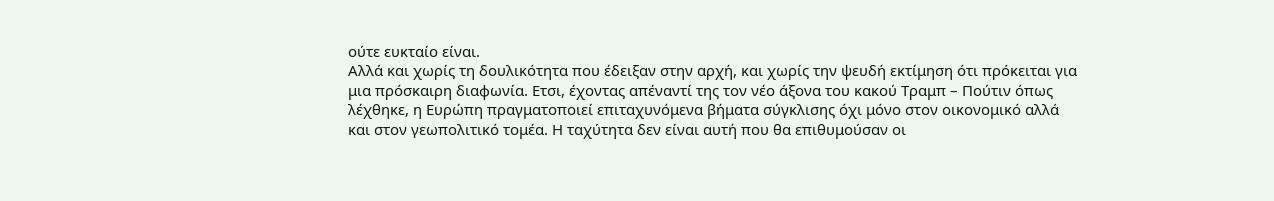ούτε ευκταίο είναι.
Αλλά και χωρίς τη δουλικότητα που έδειξαν στην αρχή, και χωρίς την ψευδή εκτίμηση ότι πρόκειται για μια πρόσκαιρη διαφωνία. Ετσι, έχοντας απέναντί της τον νέο άξονα του κακού Τραμπ – Πούτιν όπως λέχθηκε, η Ευρώπη πραγματοποιεί επιταχυνόμενα βήματα σύγκλισης όχι μόνο στον οικονομικό αλλά και στον γεωπολιτικό τομέα. Η ταχύτητα δεν είναι αυτή που θα επιθυμούσαν οι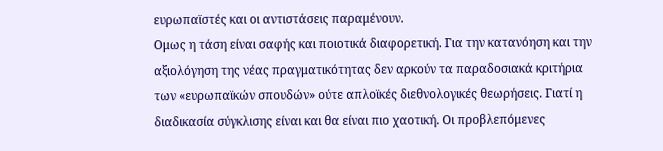ευρωπαϊστές και οι αντιστάσεις παραμένουν.
Ομως η τάση είναι σαφής και ποιοτικά διαφορετική. Για την κατανόηση και την αξιολόγηση της νέας πραγματικότητας δεν αρκούν τα παραδοσιακά κριτήρια των «ευρωπαϊκών σπουδών» ούτε απλοϊκές διεθνολογικές θεωρήσεις. Γιατί η διαδικασία σύγκλισης είναι και θα είναι πιο χαοτική. Οι προβλεπόμενες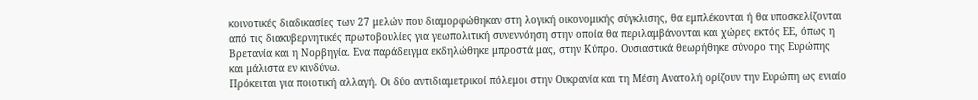κοινοτικές διαδικασίες των 27 μελών που διαμορφώθηκαν στη λογική οικονομικής σύγκλισης, θα εμπλέκονται ή θα υποσκελίζονται από τις διακυβερνητικές πρωτοβουλίες για γεωπολιτική συνεννόηση στην οποία θα περιλαμβάνονται και χώρες εκτός ΕΕ, όπως η Βρετανία και η Νορβηγία. Ενα παράδειγμα εκδηλώθηκε μπροστά μας, στην Κύπρο. Ουσιαστικά θεωρήθηκε σύνορο της Ευρώπης και μάλιστα εν κινδύνω.
Πρόκειται για ποιοτική αλλαγή. Οι δύο αντιδιαμετρικοί πόλεμοι στην Ουκρανία και τη Μέση Ανατολή ορίζουν την Ευρώπη ως ενιαίο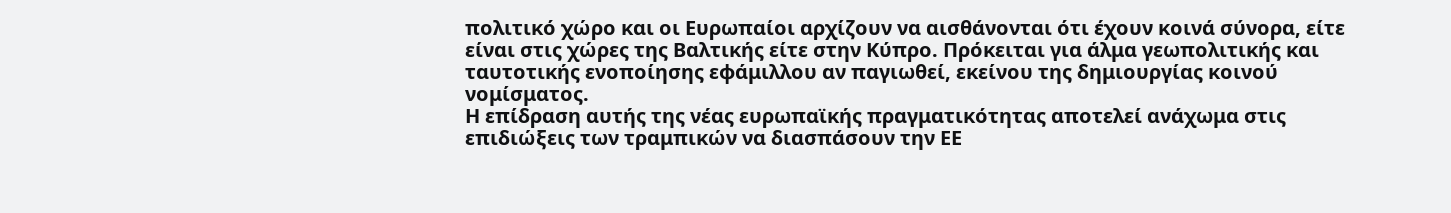πολιτικό χώρο και οι Ευρωπαίοι αρχίζουν να αισθάνονται ότι έχουν κοινά σύνορα, είτε είναι στις χώρες της Βαλτικής είτε στην Κύπρο. Πρόκειται για άλμα γεωπολιτικής και ταυτοτικής ενοποίησης εφάμιλλου αν παγιωθεί, εκείνου της δημιουργίας κοινού νομίσματος.
Η επίδραση αυτής της νέας ευρωπαϊκής πραγματικότητας αποτελεί ανάχωμα στις επιδιώξεις των τραμπικών να διασπάσουν την ΕΕ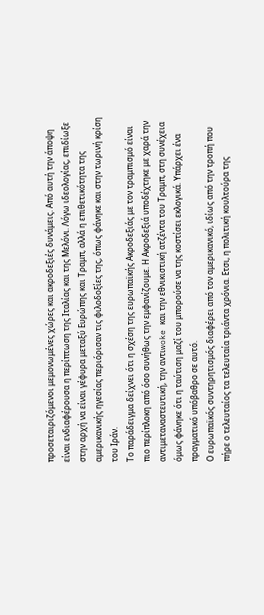προσεταιριζόμενοι μεμονωμένες χώρες και ακροδεξιές δυνάμεις. Από αυτή την άποψη είναι ενδιαφέρουσα η περίπτωση της Ιταλίας και της Μελόνι. Λόγω ιδεολογίας, επιδίωξε στην αρχή να είναι γέφυρα μεταξύ Ευρώπης και Τραμπ, αλλά η επιθετικότητα της αμερικανικής ηγεσίας περιόρισαν τις φιλοδοξίες της, όπως φάνηκε και στην τωρινή κρίση του Ιράν.
Το παράδειγμα δείχνει ότι η σχέση της ευρωπαϊκής Ακροδεξιάς με τον τραμπισμό είναι πιο περίπλοκη από όσο συνήθως την εμφανίζουμε. Η Ακροδεξιά υποδέχτηκε με χαρά την αντιμεταναστευτική, την αντιwoke και την εθνικιστική ατζέντα του Τραμπ, στη συνέχεια όμως φάνηκε ότι η ταύτιση μαζί του μπορούσε να της κοστίσει εκλογικά. Υπάρχει ένα πραγματικό υπόβαθρο σε αυτό.
Ο ευρωπαϊκός συντηρητισμός διαφέρει από τον αμερικανικό, ιδίως από την τροπή που πήρε ο τελευταίος τα τελευταία τριάντα χρόνια. Ετσι, η πολιτική κουλτούρα της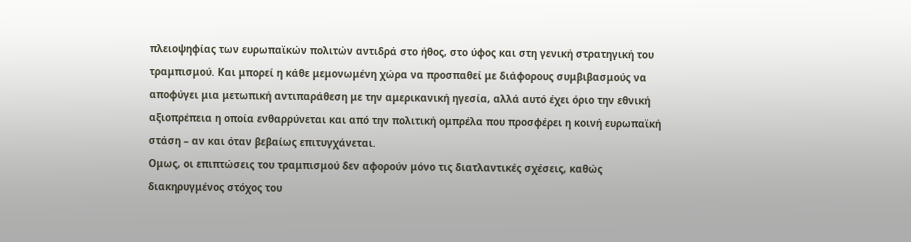πλειοψηφίας των ευρωπαϊκών πολιτών αντιδρά στο ήθος, στο ύφος και στη γενική στρατηγική του τραμπισμού. Και μπορεί η κάθε μεμονωμένη χώρα να προσπαθεί με διάφορους συμβιβασμούς να αποφύγει μια μετωπική αντιπαράθεση με την αμερικανική ηγεσία, αλλά αυτό έχει όριο την εθνική αξιοπρέπεια η οποία ενθαρρύνεται και από την πολιτική ομπρέλα που προσφέρει η κοινή ευρωπαϊκή στάση – αν και όταν βεβαίως επιτυγχάνεται.
Ομως, οι επιπτώσεις του τραμπισμού δεν αφορούν μόνο τις διατλαντικές σχέσεις, καθώς διακηρυγμένος στόχος του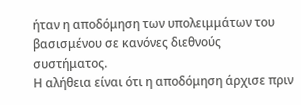ήταν η αποδόμηση των υπολειμμάτων του βασισμένου σε κανόνες διεθνούς συστήματος.
Η αλήθεια είναι ότι η αποδόμηση άρχισε πριν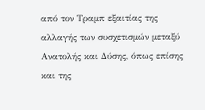από τον Τραμπ εξαιτίας της αλλαγής των συσχετισμών μεταξύ Ανατολής και Δύσης, όπως επίσης και της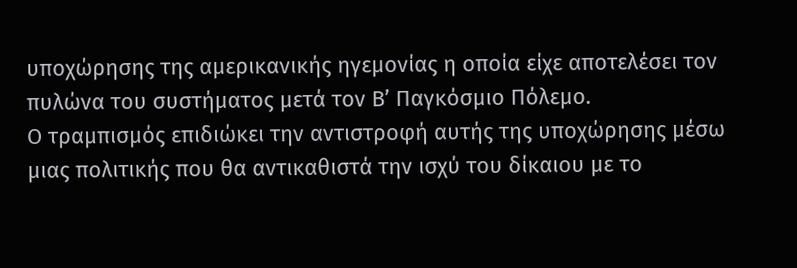υποχώρησης της αμερικανικής ηγεμονίας η οποία είχε αποτελέσει τον πυλώνα του συστήματος μετά τον Β’ Παγκόσμιο Πόλεμο.
Ο τραμπισμός επιδιώκει την αντιστροφή αυτής της υποχώρησης μέσω μιας πολιτικής που θα αντικαθιστά την ισχύ του δίκαιου με το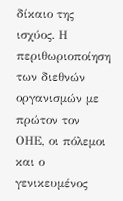δίκαιο της ισχύος. Η περιθωριοποίηση των διεθνών οργανισμών με πρώτον τον ΟΗΕ, οι πόλεμοι και ο γενικευμένος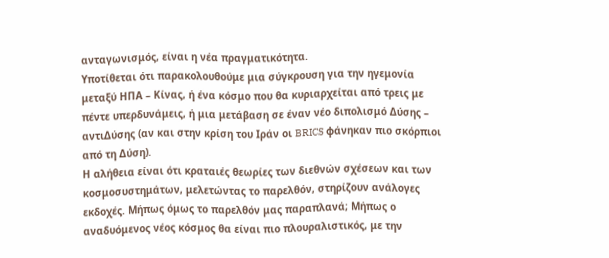ανταγωνισμός, είναι η νέα πραγματικότητα.
Υποτίθεται ότι παρακολουθούμε μια σύγκρουση για την ηγεμονία μεταξύ ΗΠΑ – Κίνας, ή ένα κόσμο που θα κυριαρχείται από τρεις με πέντε υπερδυνάμεις, ή μια μετάβαση σε έναν νέο διπολισμό Δύσης – αντιΔύσης (αν και στην κρίση του Ιράν οι BRICS φάνηκαν πιο σκόρπιοι από τη Δύση).
Η αλήθεια είναι ότι κραταιές θεωρίες των διεθνών σχέσεων και των κοσμοσυστημάτων, μελετώντας το παρελθόν, στηρίζουν ανάλογες εκδοχές. Μήπως όμως το παρελθόν μας παραπλανά; Μήπως ο αναδυόμενος νέος κόσμος θα είναι πιο πλουραλιστικός, με την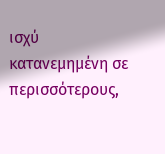ισχύ κατανεμημένη σε περισσότερους,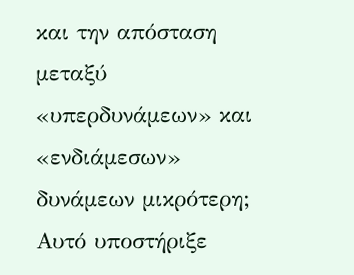και την απόσταση μεταξύ «υπερδυνάμεων» και «ενδιάμεσων» δυνάμεων μικρότερη; Αυτό υποστήριξε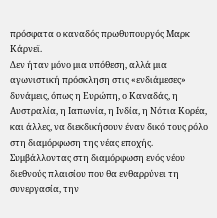πρόσφατα ο καναδός πρωθυπουργός Μαρκ Κάρνεϊ.
Δεν ήταν μόνο μια υπόθεση, αλλά μια αγωνιστική πρόσκληση στις «ενδιάμεσες» δυνάμεις, όπως η Ευρώπη, ο Καναδάς, η Αυστραλία, η Ιαπωνία, η Ινδία, η Νότια Κορέα, και άλλες, να διεκδικήσουν έναν δικό τους ρόλο στη διαμόρφωση της νέας εποχής.
Συμβάλλοντας στη διαμόρφωση ενός νέου διεθνούς πλαισίου που θα ενθαρρύνει τη συνεργασία, την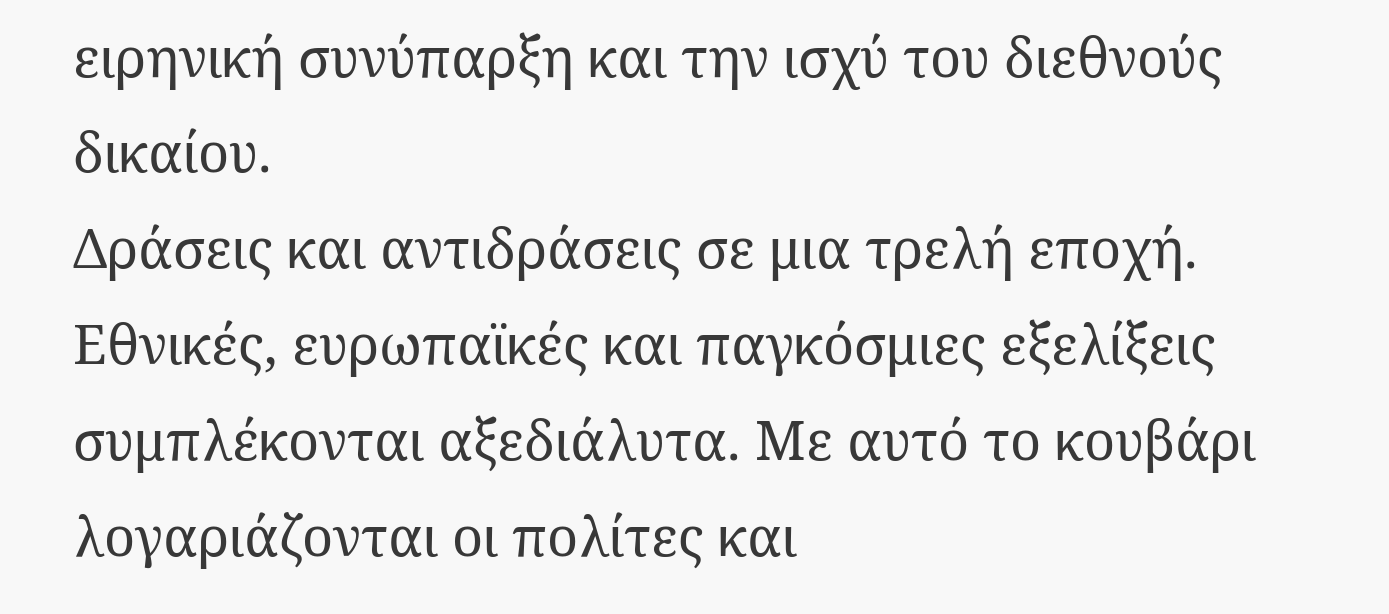ειρηνική συνύπαρξη και την ισχύ του διεθνούς δικαίου.
Δράσεις και αντιδράσεις σε μια τρελή εποχή. Εθνικές, ευρωπαϊκές και παγκόσμιες εξελίξεις συμπλέκονται αξεδιάλυτα. Με αυτό το κουβάρι λογαριάζονται οι πολίτες και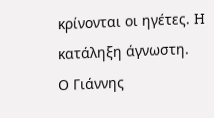κρίνονται οι ηγέτες. H κατάληξη άγνωστη.
Ο Γιάννης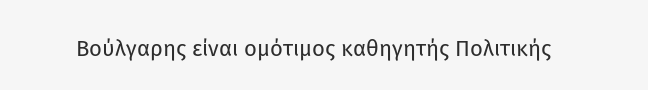Βούλγαρης είναι ομότιμος καθηγητής Πολιτικής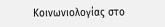Κοινωνιολογίας στο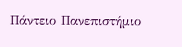Πάντειο Πανεπιστήμιο